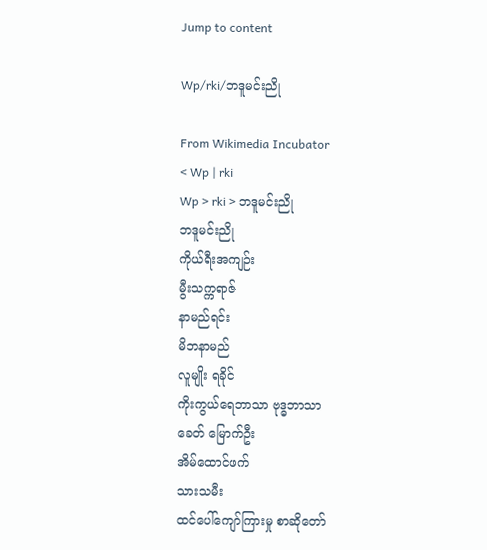Jump to content

Wp/rki/ဘဒူမင်းညို

From Wikimedia Incubator
< Wp | rki
Wp > rki > ဘဒူမင်းညို
ဘဒူမင်းညို
ကိုယ်ရီးအကျဉ်း
မွီးသက္ကရာဇ်
နာမည်ရင်း
မိဘနာမည်
လူမျိုး ရခိုင်
ကိုးကွယ်ရေဘာသာ ဗုဒ္ဓဘာသာ
ခေတ် မြောက်ဦး
အိမ်ထောင်ဖက်
သားသမီး
ထင်ပေါ်ကျော်ကြားမှု စာဆိုတော်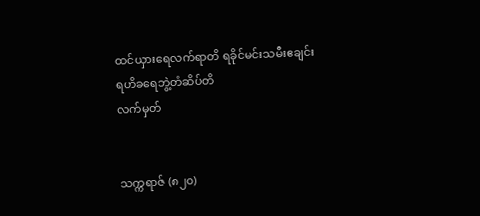ထင်ယှားရေလက်ရာတိ ရခိုင်မင်းသမီးဧချင်း
ရဟိခရေဘွဲ့တံဆိပ်တိ
လက်မှတ်


သက္ကရာဇ် (၈၂၀)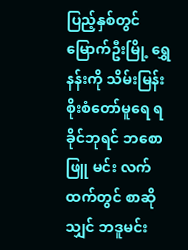ပြည့်နှစ်တွင် မြောက်ဦးမြို့ ရွှေနန်းကို သိမ်းမြန်းစိုးစံတော်မူရေ ရခိုင်ဘုရင် ဘစောဖြူ မင်း လက်ထက်တွင် စာဆိုသျှင် ဘဒူမင်း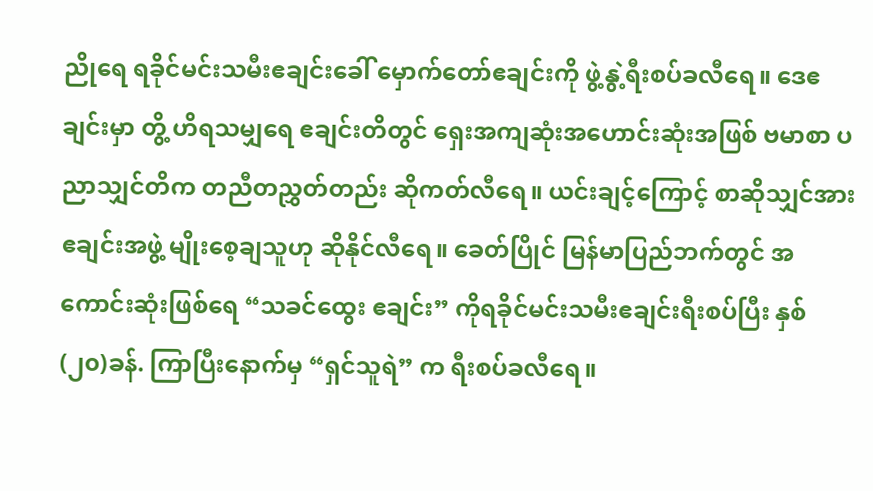ညိုရေ ရခိုင်မင်းသမီးဧချင်းခေါ် မှောက်တော်ဧချင်းကို ဖွဲ့နွဲ့ရီးစပ်ခလီရေ။ ဒေဧချင်းမှာ တွိ့ ဟိရသမျှရေ ဧချင်းတိတွင် ရှေးအကျဆုံးအဟောင်းဆုံးအဖြစ် ဗမာစာ ပညာသျှင်တိက တညီတညွှတ်တည်း ဆိုကတ်လီရေ။ ယင်းချင့်ကြောင့် စာဆိုသျှင်အား ဧချင်းအဖွဲ့ မျိုးစေ့ချသူဟု ဆိုနိုင်လီရေ။ ခေတ်ပြိုင် မြန်မာပြည်ဘက်တွင် အကောင်းဆုံးဖြစ်ရေ “သခင်ထွေး ဧချင်း” ကိုရခိုင်မင်းသမီးဧချင်းရီးစပ်ပြီး နှစ် (၂၀)ခန်. ကြာပြီးနောက်မှ “ရှင်သူရဲ” က ရီးစပ်ခလီရေ။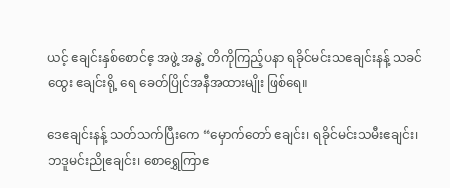ယင့် ဧချင်းနှစ်စောင်ဧ့ အဖွဲ့ အနွဲ့ တိကိုကြည့်ပနာ ရခိုင်မင်းသဧချင်းနန့် သခင်ထွေး ဧချင်းရို့ ရေ ခေတ်ပြိုင်အနီအထားမျိုး ဖြစ်ရေ။

ဒေဧချင်းနန့် သတ်သက်ပြီးကေ “မှောက်တော် ဧချင်း၊ ရခိုင်မင်းသမီးဧချင်း၊ ဘဒူမင်းညိုဧချင်း၊ စောရွှေကြာဧ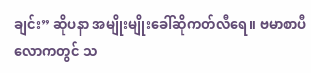ချင်း” ဆိုပနာ အမျိုးမျိုးခေါ်ဆိုကတ်လီရေ။ ဗမာစာပီလောကတွင် သ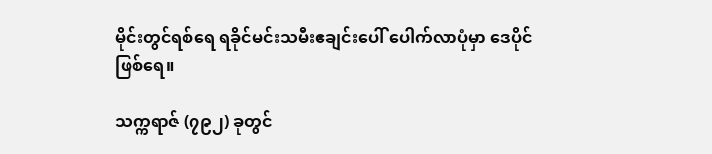မိုင်းတွင်ရစ်ရေ ရခိုင်မင်းသမီးဧချင်းပေါ် ပေါက်လာပုံမှာ ဒေပိုင်ဖြစ်ရေ။

သက္ကရာဇ် (၇၉၂) ခုတွင်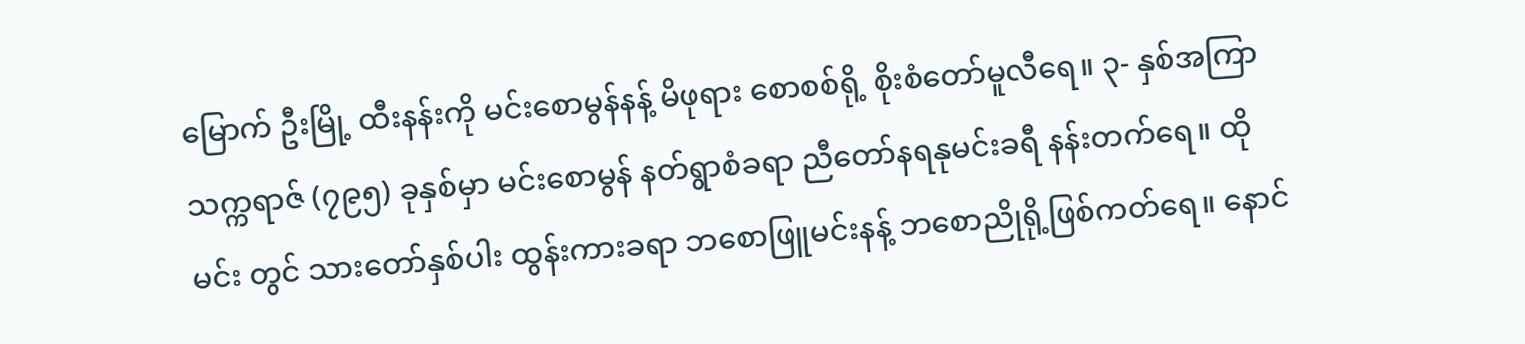မြောက် ဦးမြို့ ထီးနန်းကို မင်းစောမွန်နန့် မိဖုရား စောစစ်ရို့ စိုးစံတော်မူလီရေ။ ၃- နှစ်အကြာ သက္ကရာဇ် (၇၉၅) ခုနှစ်မှာ မင်းစောမွန် နတ်ရွာစံခရာ ညီတော်နရနုမင်းခရီ နန်းတက်ရေ။ ထိုမင်း တွင် သားတော်နှစ်ပါး ထွန်းကားခရာ ဘစောဖြူမင်းနန့် ဘစောညိုရို့ဖြစ်ကတ်ရေ။ နောင်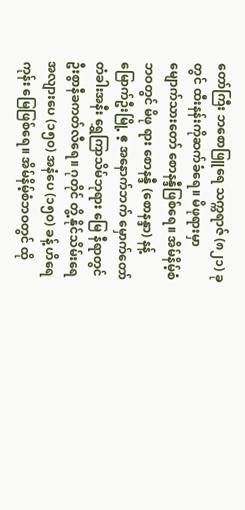တော်ကြီး ဘစောဖြူရေ သက္ကရာဇ် (၈၂၁) ခုတွင် ထီးနန်းကိုဆက်ခံရေ။ မိဖုရားမှာ မျောက်သားတော် စောနန္ဒီဖြစ်ရေ။ အိမ်နိမ့်စံဘဝတွင် မိဖု ရား စောနန္ဒီ (စောနန္ဒာ) နန့် မြောက်ဦးမြို့ ဧ့ အနောက်ဘက် မှောက်တော် တံခါးအနီး ရွှေကြာသိမ်ဘုရား မြေ နီရာတွင် ဦးစွာနီခကတ်လီရေ။ ဂုတိုင် တွိ့ နိုင်သိမ်းရေ အလျားပေ (၁၅၀) အနံပေ (၁၅၀) ခန့် ဟိရေ ကုန်း မြေဖြစ်ရေ။ အိမ်နိမ့်စံဘဝတွင် ထို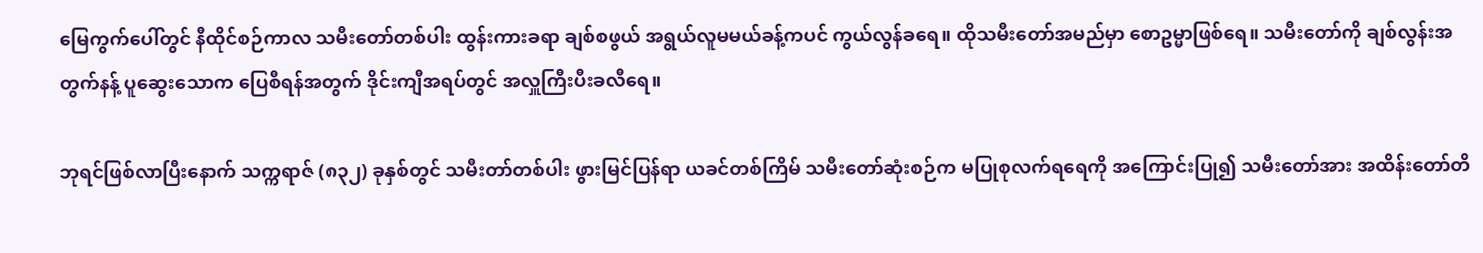မြေကွက်ပေါ်တွင် နီထိုင်စဉ်ကာလ သမီးတော်တစ်ပါး ထွန်းကားခရာ ချစ်စဖွယ် အရွယ်လူမမယ်ခန့်ကပင် ကွယ်လွန်ခရေ။ ထိုသမီးတော်အမည်မှာ စောဥမ္မာဖြစ်ရေ။ သမီးတော်ကို ချစ်လွန်းအတွက်နန့် ပူဆွေးသောက ပြေစီရန်အတွက် ဒိုင်းကျီအရပ်တွင် အလှူကြီးပီးခလီရေ။

ဘုရင်ဖြစ်လာပြီးနောက် သက္ကရာဇ် (၈၃၂) ခုနှစ်တွင် သမီးတာ်တစ်ပါး ဖွားမြင်ပြန်ရာ ယခင်တစ်ကြိမ် သမီးတော်ဆုံးစဉ်က မပြုစုလက်ရရေကို အကြောင်းပြု၍ သမီးတော်အား အထိန်းတော်တိ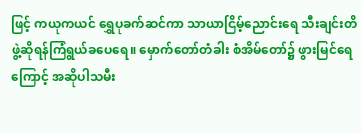ဖြင့် ကယုကယင် ရွှေပုခက်ဆင်ကာ သာယာငြိမ့်ညောင်းရေ သီးချင်းတိ ဖွဲ့ဆိုရန်ကြံရွယ်ခပေရေ။ မှောက်တော်တံခါး စံအိမ်တော်၌ ဖွားမြင်ရေကြောင့် အဆိုပါသမီး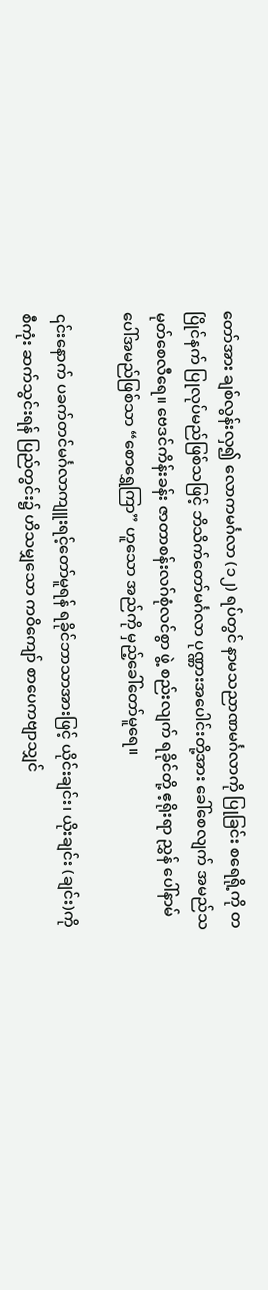တော်အား ချစ်လွန်းလှ၍ လောကမင်္ဂလာ (၁၂) ရပ်တွင် နာမသညာဏမင်္ဂလာကို ပြုခြင်း စရေရို့ကို တပြိုင်နက် ပြုလုပ်မည်ဖြစ်သဖြင့် ဘိသိက်တော်မင်္ဂလာ ပုဏ္ဏားအပေါင်းတို့အား ခေါ်စေလျက် အမည်သမုတ်စေလီရေ။ ဗေဒင်ကိန်းခန်း ဇာတာစန်းလဂ်စုံလင်စွာ ဖွဲ့ စည်းလျက် ရခိုင်တို့ ဧ့ရိုးရာ ညွှန် ပေါ်နာမ် ပေါ်အမည်ဖြစ်သာ “စောရွှေကြာ” ဟူသော အည်ကို မှည့်ခေါ်တော်မူရေ။

၎င်းနောက် ပခက်တင်မင်္ဂလာကျူးရင့်တော်မူရန် ရခိုင်ဘာသာအားဖြင့် ယိုင်းချင်း၊ ယိုးချင်း (ချင်း)ကို စီကုံး ဆက်သွင်းရန် ပြည်တွင်း၌ ဟိသမျှသော ကဝိကျော် စာပေကဗျာသျှင်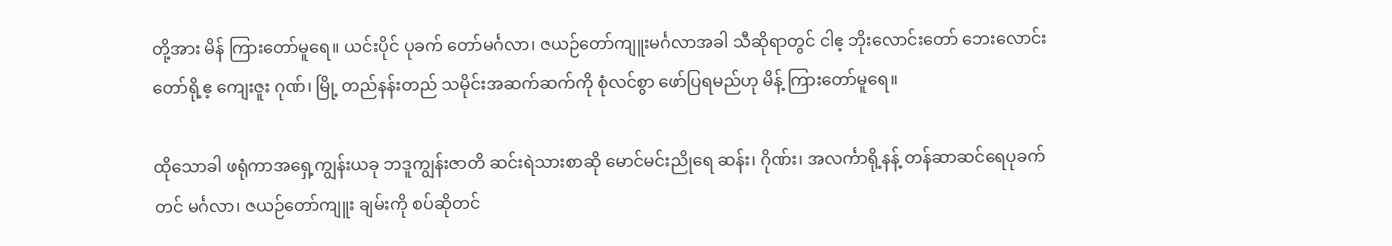တို့အား မိန် ကြားတော်မူရေ။ ယင်းပိုင် ပုခက် တော်မင်္ဂလာ၊ ဇယဉ်တော်ကျူးမင်္ဂလာအခါ သီဆိုရာတွင် ငါဧ့ ဘိုးလောင်းတော် ဘေးလောင်းတော်ရို့ဧ့ ကျေးဇူး ဂုဏ်၊ မြို့ တည်နန်းတည် သမိုင်းအဆက်ဆက်ကို စုံလင်စွာ ဖော်ပြရမည်ဟု မိန့် ကြားတော်မူရေ။

ထိုသောခါ ဖရုံကာအရှေ့ကျွန်းယခု ဘဒူကျွန်းဇာတိ ဆင်းရဲသားစာဆို မောင်မင်းညိုရေ ဆန်း၊ ဂိုဏ်း၊ အလင်္ကာရို့နန့် တန်ဆာဆင်ရေပုခက်တင် မင်္ဂလာ၊ ဇယဉ်တော်ကျူး ချမ်းကို စပ်ဆိုတင်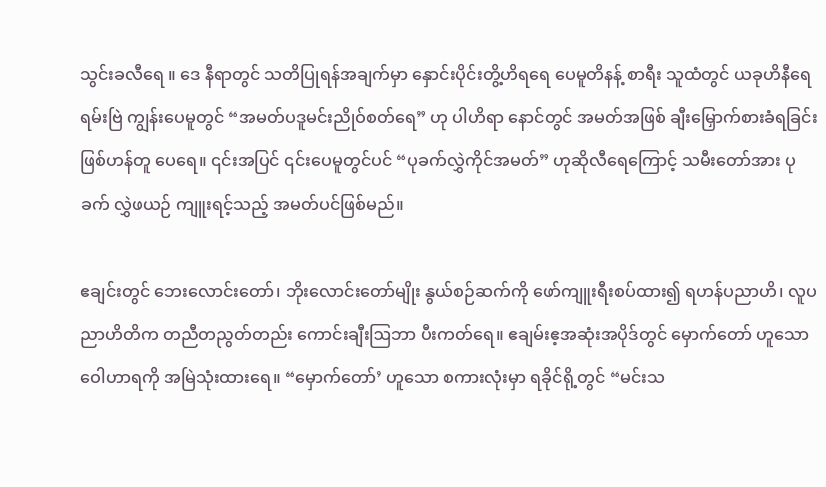သွင်းခလီရေ ။ ဒေ နီရာတွင် သတိပြုရန်အချက်မှာ နှောင်းပိုင်းတွိ့ဟိရရေ ပေမူတိနန့် စာရီး သူထံတွင် ယခုဟိနီရေ ရမ်းဗြဲ ကျွန်းပေမူတွင် “အမတ်ပဒူမင်းညိုဝ်စတ်ရေ” ဟု ပါဟိရာ နောင်တွင် အမတ်အဖြစ် ချီးမြှောက်စားခံရခြင်း ဖြစ်ဟန်တူ ပေရေ။ ၎င်းအပြင် ၎င်းပေမူတွင်ပင် “ပုခက်လွှဲကိုင်အမတ်” ဟုဆိုလီရေကြောင့် သမီးတော်အား ပုခက် လွှဲဖယဉ် ကျူးရင့်သည့် အမတ်ပင်ဖြစ်မည်။

ဧချင်းတွင် ဘေးလောင်းတော်၊ ဘိုးလောင်းတော်မျိုး နွယ်စဉ်ဆက်ကို ဖော်ကျူးရီးစပ်ထား၍ ရဟန်ပညာဟိ၊ လူပညာဟိတိက တညီတညွတ်တည်း ကောင်းချီးဩဘာ ပီးကတ်ရေ။ ဧချမ်းဧ့အဆုံးအပိုဒ်တွင် မှောက်တော် ဟူသော ဝေါဟာရကို အမြဲသုံးထားရေ။ “မှောက်တော်’ ဟူသော စကားလုံးမှာ ရခိုင်ရို့တွင် “မင်းသ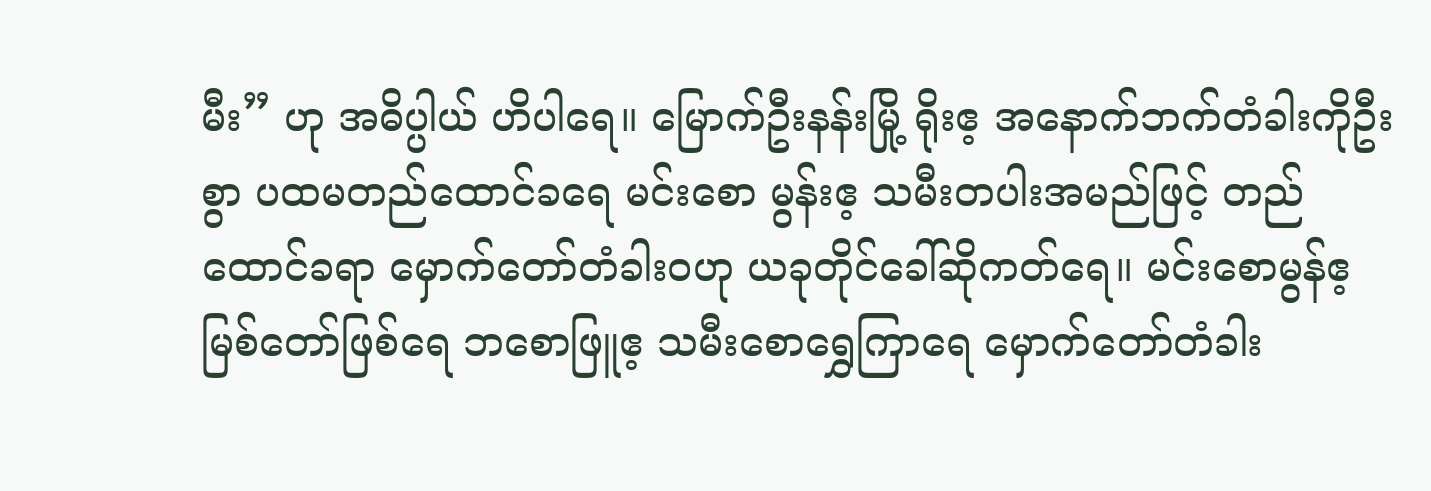မီး” ဟု အဓိပ္ပါယ် ဟိပါရေ။ မြောက်ဦးနန်းမြို့ ရိုးဧ့ အနောက်ဘက်တံခါးကိုဦးစွာ ပထမတည်ထောင်ခရေ မင်းစော မွန်းဧ့ သမီးတပါးအမည်ဖြင့် တည်ထောင်ခရာ မှောက်တော်တံခါးဝဟု ယခုတိုင်ခေါ်ဆိုကတ်ရေ။ မင်းစောမွန်ဧ့ မြစ်တော်ဖြစ်ရေ ဘစောဖြူဧ့ သမီးစောရွှေကြာရေ မှောက်တော်တံခါး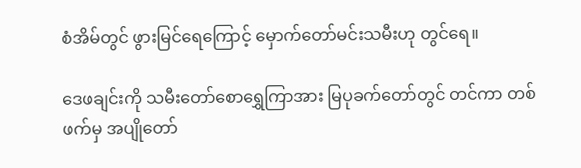စံအိမ်တွင် ဖွားမြင်ရေကြောင့် မှောက်တော်မင်းသမီးဟု တွင်ရေ။

ဒေဖချင်းကို သမီးတော်စောရွှေကြာအား မြပုခက်တော်တွင် တင်ကာ တစ်ဖက်မှ အပျိုတော်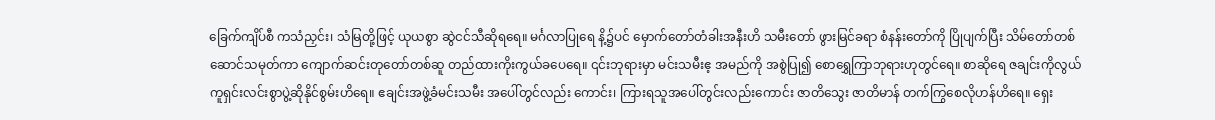ခြေက်ကျိပ်စီ ကသံညှင်း၊ သံမြတို့ဖြင့် ယုယစွာ ဆွဲငင်သီဆိုရရေ။ မင်္ဂလာပြုရေ နိ့၌ပင် မှောက်တော်တံခါးအနီးဟိ သမီးတော် ဖွားမြင်ခရာ စံနန်းတော်ကို ပြိုပျက်ပြီး သိမ်တော်တစ်ဆောင်သမုတ်ကာ ကျောက်ဆင်းတုတော်တစ်ဆူ တည်ထားကိုးကွယ်ခပေရေ။ ၎င်းဘုရားမှာ မင်းသမီးဧ့ အမည်ကို အစွဲပြု၍ စောရွှေကြာဘုရားဟုတွင်ရေ။ စာဆိုရေ ဇချင်းကိုလွယ်ကူရှင်းလင်းစွာပွဲ့ဆိုနိုင်စွမ်းဟိရေ။ ဧချင်းအဖွဲ့ခံမင်းသမီး အပေါ်တွင်လည်း ကောင်း၊ ကြားရသူအပေါ်တွင်းလည်းကောင်း ဇာတိသွေး ဇာတိမာန် တက်ကြွစေလိုဟန်ဟိရေ။ ရှေး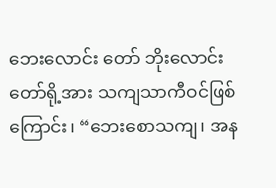ဘေးလောင်း တော် ဘိုးလောင်းတော်ရို့အား သကျသာကီဝင်ဖြစ်ကြောင်း၊ “ဘေးစောသကျ၊ အန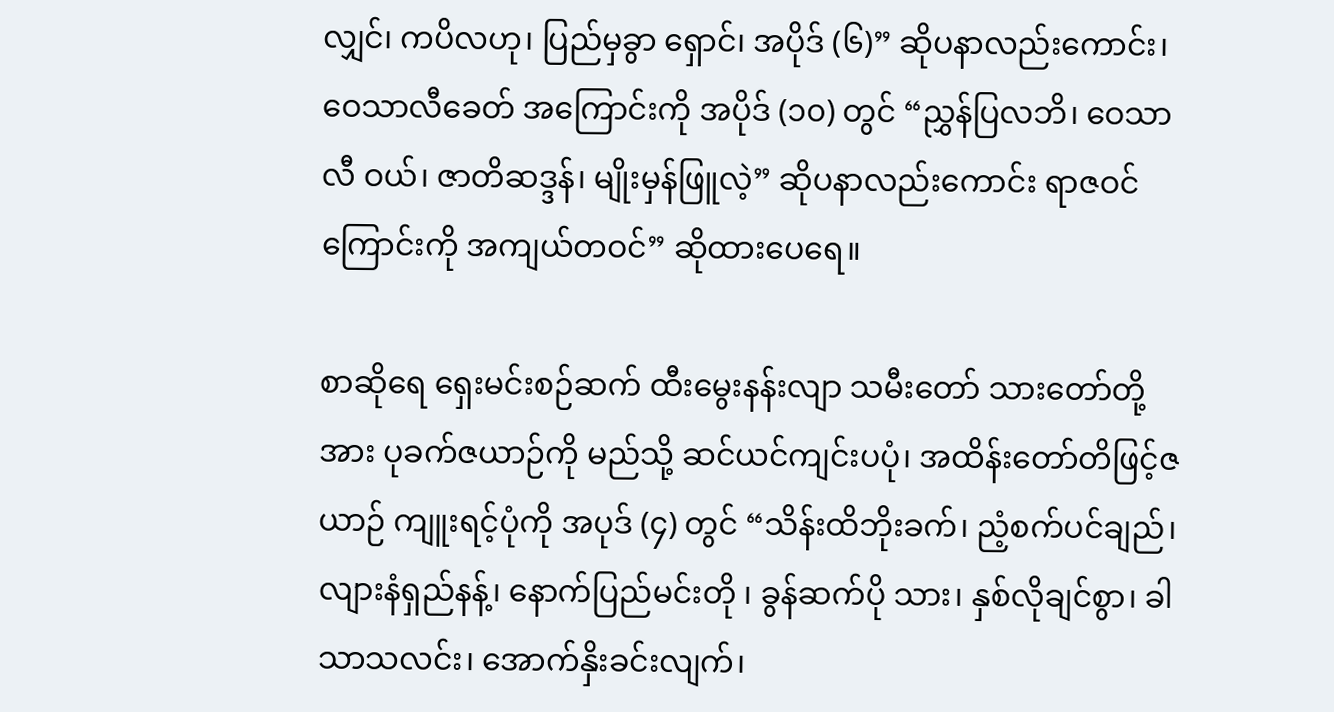လျှင်၊ ကပိလဟု၊ ပြည်မှခွာ ရှောင်၊ အပိုဒ် (၆)” ဆိုပနာလည်းကောင်း၊ ဝေသာလီခေတ် အကြောင်းကို အပိုဒ် (၁၀) တွင် “ညွှန်ပြလဘိ၊ ဝေသာလီ ဝယ်၊ ဇာတိဆဒ္ဒန်၊ မျိုးမှန်ဖြူလဲ့” ဆိုပနာလည်းကောင်း ရာဇဝင်ကြောင်းကို အကျယ်တဝင်” ဆိုထားပေရေ။

စာဆိုရေ ရှေးမင်းစဉ်ဆက် ထီးမွေးနန်းလျာ သမီးတော် သားတော်တို့အား ပုခက်ဇယာဉ်ကို မည်သို့ ဆင်ယင်ကျင်းပပုံ၊ အထိန်းတော်တိဖြင့်ဇယာဉ် ကျူးရင့်ပုံကို အပုဒ် (၄) တွင် “သိန်းထိဘိုးခက်၊ ညံ့စက်ပင်ချည်၊ လျားနံရှည်နန့်၊ နောက်ပြည်မင်းတို ၊ ခွန်ဆက်ပို သား၊ နှစ်လိုချင်စွာ၊ ခါသာသလင်း၊ အောက်နှိးခင်းလျက်၊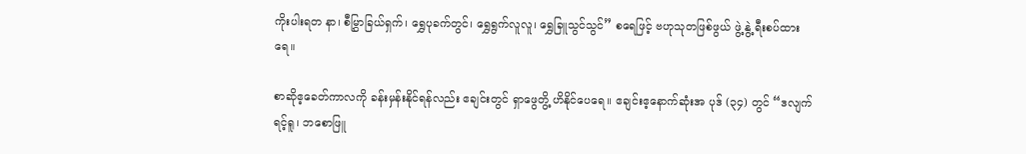ကိုးပါးရတ နာ၊ စီမြွှာခြယ်ရှက်၊ ရွှေပုခက်တွင်၊ ရွှေရွက်လူလူ၊ ရွှေခြူသွင်သွင်” စရေဖြင့် ဗဟုသုတဖြစ်ဖွယ် ဖွဲ့ နွဲ့ ရီးစပ်ထား ရေ။

စာဆိုဧ့ခေတ်ကာလကို ခန်းမှန်းနိုင်ရန်လည်း ဧချင်းတွင် ရှာဖွေတွိ့ ဟိနိုင်ပေရေ။ ဧချင်းဧ့နောက်ဆုံးအ ပုဒ် (၃၄) တွင် “ဒလျက်ရင့်ရူ၊ ဘစောဖြူ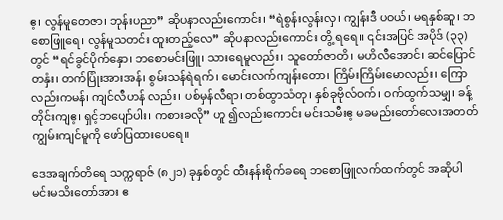ဧ့၊ လွန်မူတေဇာ၊ ဘုန်းပညာ” ဆိုပနာလည်းကောင်း၊ “ရဲစွန်းလွန်းလှ၊ ကျွန်းဒီ ပဝယ်၊ မရနှစ်ဆူ၊ ဘစောဖြူရေ၊ လွန်မူသတင်း ထူးတည့်လေ” ဆိုပနာလည်းကောင်း တွိ့ ရရေ။ ၎င်းအပြင် အပိုဒ် (၃၃) တွင် “ရင်ခွင်ပိုက်နှော၊ ဘစောမင်းဖြူ၊ သားရေမူလည်း၊ သူတော်ဇာတိ၊ မဟိလီအောင်၊ ဆင်ပြောင်တနှံး၊ တက်ပြုံးအားအန်၊ စွမ်းသန်ရဲရက်၊ မောင်းလက်ကျန်းတော၊ ကြိမ်းကြိမ်းမောလည်း၊ ကြောလည်းကမန်၊ ကျင်လီဟန် လည်း၊ ပစ်မှန်လီရာ၊ တစ်ထွာသံတု၊ နှစ်ခုဗိုလ်ဝက်၊ ဝက်ထွက်သမျှ၊ ခန့် တိုင်းကျဧ့၊ ရှင့်ဘပျော်ပါး၊ ကစားခလို” ဟူ ၍လည်းကောင်း မင်းသမီးဧ့ မခမည်းတော်လေးအတတ် ကျွမ်းကျင်မူကို ဖော်ပြထားပေရေ။

ဒေအချက်တိရေ သက္ကရာဇ် (၈၂၁) ခုနှစ်တွင် ထီးနန်းစိုက်ခရေ ဘစောဖြူလက်ထက်တွင် အဆိုပါ မင်းမသိးတော်အား ဧ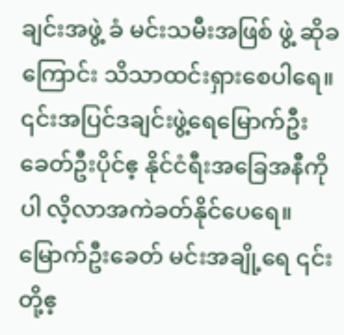ချင်းအဖွဲ့ ခံ မင်းသမီးအဖြစ် ဖွဲ့ ဆိုခကြောင်း သိသာထင်းရှားစေပါရေ။ ၎င်းအပြင်ဒချင်းဖွဲ့ရေမြောက်ဦးခေတ်ဦးပိုင်ဧ့ နိုင်ငံရီးအခြေအနီကိုပါ လိ့လာအကဲခတ်နိုင်ပေရေ။ မြောက်ဦးခေတ် မင်းအချို့ရေ ၎င်းတို့ဧ့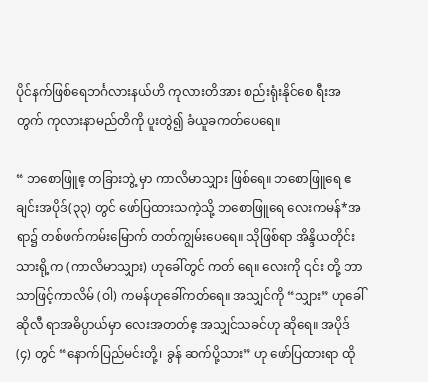ပိုင်နက်ဖြစ်ရေဘင်္ဂလားနယ်ဟိ ကုလားတိအား စည်းရုံးနိုင်စေ ရီးအတွက် ကုလားနာမည်တိကို ပူးတွဲ၍ ခံယူခကတ်ပေရေ။

“ ဘစောဖြူဧ့ တခြားဘွဲ့ မှာ ကာလိမာသျှား ဖြစ်ရေ။ ဘစောဖြူရေ ဧချင်းအပိုဒ်(၃၃) တွင် ဖော်ပြထားသကဲ့သို့ ဘစောဖြူရေ လေးကမန်*အရာ၌ တစ်ဖက်ကမ်းမြောက် တတ်ကျွမ်းပေရေ။ သိုဖြစ်ရာ အိန္ဒိယတိုင်းသားရို့က (ကာလိမာသျှား) ဟုခေါ်တွင် ကတ် ရေ။ လေးကို ၎င်း တို့ ဘာသာဖြင့်ကာလိမ် (ဝါ) ကမန်ဟုခေါ်ကတ်ရေ။ အသျှင်ကို “သျှား” ဟုခေါ် ဆိုလီ ရာအဓိပ္ပာယ်မှာ လေးအတတ်ဧ့ အသျှင်သခင်ဟု ဆိုရေ။ အပိုဒ် (၄) တွင် “နောက်ပြည်မင်းတို့၊ ခွန် ဆက်ပို့သား” ဟု ဖော်ပြထားရာ ထို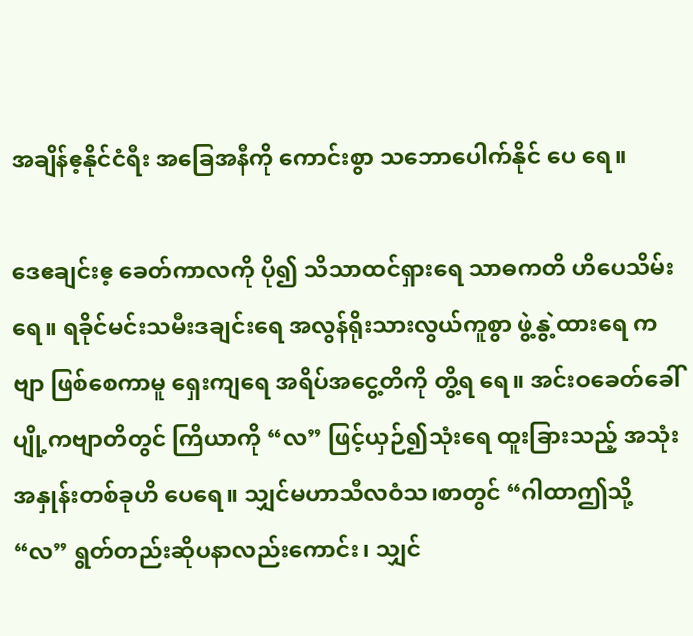အချိန်ဧ့နိုင်ငံရီး အခြေအနီကို ကောင်းစွာ သဘောပေါက်နိုင် ပေ ရေ။

ဒေဧချင်းဧ့ ခေတ်ကာလကို ပို၍ သိသာထင်ရှားရေ သာဓကတိ ဟိပေသိမ်းရေ။ ရခိုင်မင်းသမီးဒချင်းရေ အလွန်ရိုးသားလွယ်ကူစွာ ဖွဲ့နွဲ့ထားရေ ကဗျာ ဖြစ်စေကာမူ ရှေးကျရေ အရိပ်အငွေ့တိကို တွိ့ရ ရေ။ အင်းဝခေတ်ခေါ် ပျို့ကဗျာတိတွင် ကြိယာကို “လ” ဖြင့်ယှဉ်၍သုံးရေ ထူးခြားသည့် အသုံးအနှုန်းတစ်ခုဟိ ပေရေ။ သျှင်မဟာသီလဝံသ၊စာတွင် “ဂါထာဤသို့ “လ” ရွတ်တည်းဆိုပနာလည်းကောင်း၊ သျှင်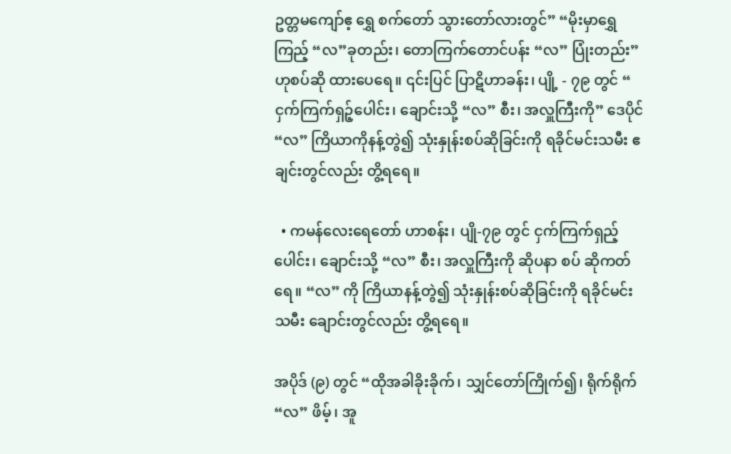ဥတ္တမကျော်ဧ့ ရွှေ စက်တော် သွားတော်လားတွင်” “မိုးမှာရွှေကြည့် “လ”ခုတည်း၊ တောကြက်တောင်ပန်း “လ” ပြုံးတည်း” ဟုစပ်ဆို ထားပေရေ။ ၎င်းပြင် ပြာဋိဟာခန်း၊ ပျို့ - ၇၉ တွင် “ ငှက်ကြက်ရှဉ့်ပေါင်း၊ ချောင်းသို့ “လ” စီး၊ အလှူကြီးကို” ဒေပိုင် “လ” ကြိယာကိုနန့်တွဲ၍ သုံးနှုန်းစပ်ဆိုခြင်းကို ရခိုင်မင်းသမီး ဧချင်းတွင်လည်း တွိ့ရရေ။

  • ကမန်လေးရေတော် ဟာစန်း၊ ပျို-၇၉ တွင် ငှက်ကြက်ရှည့်ပေါင်း၊ ချောင်းသို့ “လ” စီး၊ အလှူကြီးကို ဆိုပနာ စပ် ဆိုကတ်ရေ။ “လ” ကို ကြိယာနန့်တွဲ၍ သုံးနှုန်းစပ်ဆိုခြင်းကို ရခိုင်မင်းသမီး ချောင်းတွင်လည်း တွိ့ရရေ။

အပိုဒ် (၉) တွင် “ထိုအခါခိုးခိုက်၊ သျှင်တော်ကြိုက်၍၊ ရိုက်ရိုက် “လ” ဖိမ့်၊ အူ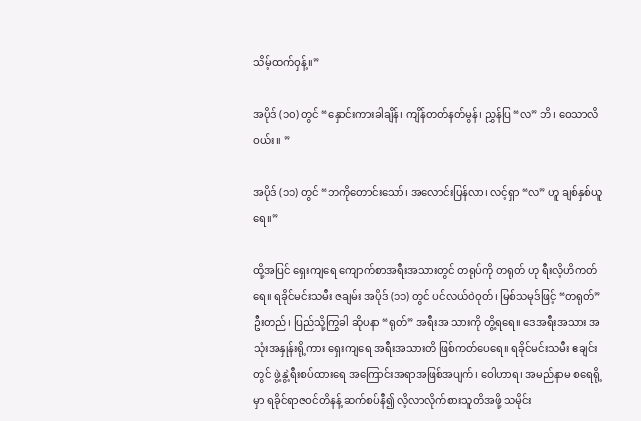သိမ့်ထက်ဝှန့်။”

အပိုဒ် (၁၀) တွင် “နှောင်းကားခါချိန်၊ ကျိန်တတ်နတ်မွန်၊ ညွှန်ပြ “လ” ဘိ၊ ဝေသာလိဝယ်း။ ”

အပိုဒ် (၁၁) တွင် “ဘကိုတောင်းသော်၊ အလောင်းပြန်လာ၊ လင့်ရှာ “လ” ဟူ ချစ်နှစ်ယူရေ။”

ထို့အပြင် ရှေးကျရေ ကျောက်စာအရီးအသားတွင် တရုပ်ကို တရုတ် ဟု ရီးလိ့ဟိကတ်ရေ။ ရခိုင်မင်းသမီး ဇချမ်း အပိုဒ် (၁၁) တွင် ပင်လယ်ဝဲဝုတ်၊ မြစ်သမုဒ်ဖြင့် “တရုတ်” ဦးတည်၊ ပြည်သို့ကြွခါ ဆိုပနာ “ရုတ်” အရီးအ သားကို တွိ့ရရေ။ ဒေအရီးအသား အသုံးအနှုန်းရို့ကား ရှေးကျရေ အရီးအသားတိ ဖြစ်ကတ်ပေရေ။ ရခိုင်မင်းသမီး ဧချင်းတွင် ဖွဲ့နွဲ့ရီးစပ်ထားရေ အကြောင်းအရာအဖြစ်အပျက်၊ ဝေါဟာရ၊ အမည်နာမ စရေရို့ မှာ ရခိုင်ရာဇဝင်တိနန့် ဆက်စပ်နီ၍ လိ့လာလိုက်စားသူတိအဖို့ သမိုင်း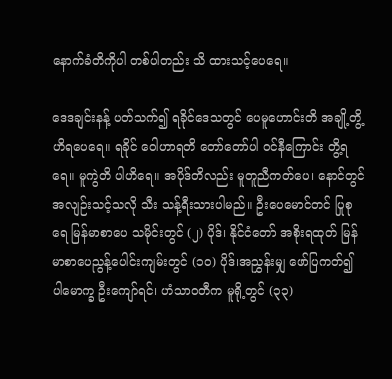နောက်ခံတိကိုပါ တစ်ပါတည်း သိ ထားသင့်ပေရေ။

ဒေဒချင်းနန့် ပတ်သက်၍ ရခိုင်ဒေသတွင် ပေမူဟောင်းတိ အချို့တွိ့ဟိရပေရေ။ ရခိုင် ဝေါဟာရတိ တော်တော်ပါ ဝင်နီကြောင်း တွိ့ရရေ။ မူကွဲတိ ပါဟိရေ။ အပိုဒ်တိလည်း မူတူညီကတ်ပေ၊ နောင်တွင် အလျဉ်းသင့်သလို သီး သန့်ရီးသားပါမည်။ ဦးပေမောင်တင် ပြုစုရေ မြန်မာစာပေ သမိုင်းတွင် (၂) ပိုဒ်၊ နိုင်ငံတော် အစိုးရထုတ် မြန်မာစာပေညွန့်ပေါင်းကျမ်းတွင် (၁ဝ) ပိုဒ်၊အညွှန်းမျှ ဖော်ပြကတ်၍ ပါမောက္ခ ဦးကျော်ရင်၊ ဟံသာဝတီက မူရို့တွင် (၃၃)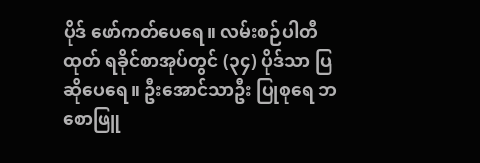ပိုဒ် ဖော်ကတ်ပေရေ။ လမ်းစဉ်ပါတီ ထုတ် ရခိုင်စာအုပ်တွင် (၃၄) ပိုဒ်သာ ပြဆိုပေရေ။ ဦးအောင်သာဦး ပြုစုရေ ဘစောဖြူ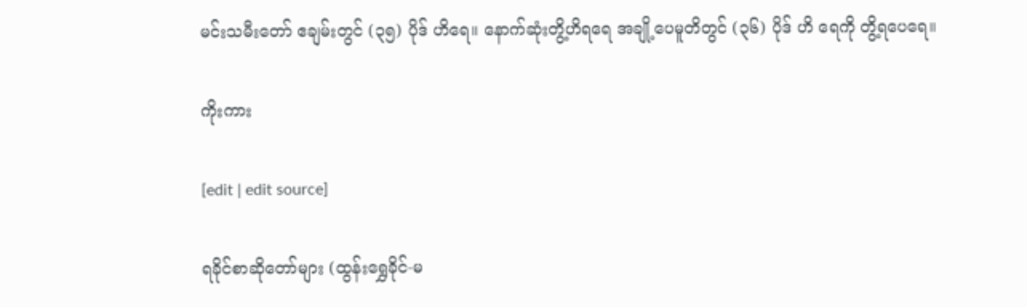မင်းသမီးတော် ဧချမ်းတွင် (၃၅) ပိုဒ် ဟိရေ။ နောက်ဆုံးတွိ့ဟိရရေ အချို့ပေမူတိတွင် (၃၆) ပိုဒ် ဟိ ရေကို တွိ့ရပေရေ။

ကိုးကား

[edit | edit source]

ရခိုင်စာဆိုတော်များ (ထွန်းရွှေခိုင်-မ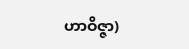ဟာဝိဇ္ဇာ)